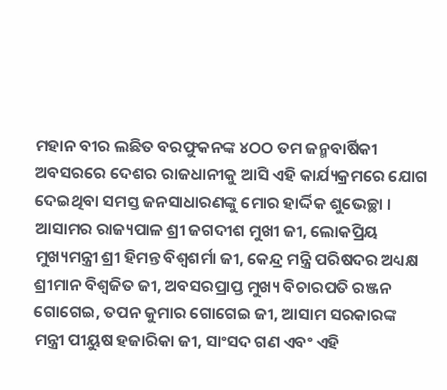ମହାନ ବୀର ଲଛିତ ବରଫୁକନଙ୍କ ୪ଠଠ ତମ ଜନ୍ମବାର୍ଷିକୀ ଅବସରରେ ଦେଶର ରାଜଧାନୀକୁ ଆସି ଏହି କାର୍ଯ୍ୟକ୍ରମରେ ଯୋଗ ଦେଇଥିବା ସମସ୍ତ ଜନସାଧାରଣଙ୍କୁ ମୋର ହାର୍ଦ୍ଦିକ ଶୁଭେଚ୍ଛା ।
ଆସାମର ରାଜ୍ୟପାଳ ଶ୍ରୀ ଜଗଦୀଶ ମୁଖୀ ଜୀ, ଲୋକପ୍ରିୟ ମୁଖ୍ୟମନ୍ତ୍ରୀ ଶ୍ରୀ ହିମନ୍ତ ବିଶ୍ୱଶର୍ମା ଜୀ, କେନ୍ଦ୍ର ମନ୍ତ୍ରି ପରିଷଦର ଅଧ୍ୟକ୍ଷ ଶ୍ରୀମାନ ବିଶ୍ୱଜିତ ଜୀ, ଅବସରପ୍ରାପ୍ତ ମୁଖ୍ୟ ବିଚାରପତି ରଞ୍ଜନ ଗୋଗେଇ, ତପନ କୁମାର ଗୋଗେଇ ଜୀ, ଆସାମ ସରକାରଙ୍କ ମନ୍ତ୍ରୀ ପୀୟୁଷ ହଜାରିକା ଜୀ, ସାଂସଦ ଗଣ ଏବଂ ଏହି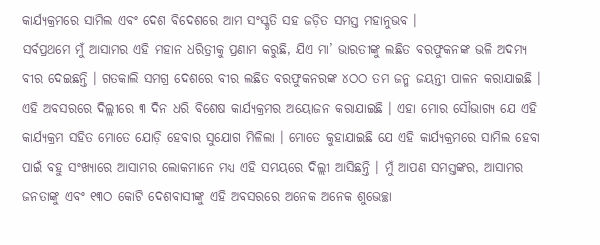କାର୍ଯ୍ୟକ୍ରମରେ ସାମିଲ ଏବଂ ଦେଶ ବିଦେଶରେ ଆମ ସଂସ୍କୃତି ସହ ଜଡ଼ିତ ସମସ୍ତ ମହାନୁଭବ ।
ସର୍ବପ୍ରଥମେ ମୁଁ ଆସାମର ଏହି ମହାନ ଧରିତ୍ରୀକୁ ପ୍ରଣାମ କରୁଛି, ଯିଏ ମା’ ଭାରତୀଙ୍କୁ ଲଛିତ ବରଫୁକନଙ୍କ ଭଳି ଅଦମ୍ୟ ବୀର ଦେଇଛନ୍ତି । ଗତକାଲି ସମଗ୍ର ଦେଶରେ ବୀର ଲଛିତ ବରଫୁକନରଙ୍କ ୪ଠଠ ତମ ଜନ୍ମ ଜୟନ୍ତୀ ପାଳନ କରାଯାଇଛି । ଏହି ଅବସରରେ ଦିଲ୍ଲୀରେ ୩ ଦିନ ଧରି ବିଶେଷ କାର୍ଯ୍ୟକ୍ରମର ଅୟୋଜନ କରାଯାଇଛି । ଏହା ମୋର ସୌଭାଗ୍ୟ ଯେ ଏହି କାର୍ଯ୍ୟକ୍ରମ ସହିତ ମୋତେ ଯୋଡ଼ି ହେବାର ସୁଯୋଗ ମିଳିଲା । ମୋତେ କୁହାଯାଇଛି ଯେ ଏହି କାର୍ଯ୍ୟକ୍ରମରେ ସାମିଲ ହେବା ପାଇଁ ବହୁ ସଂଖ୍ୟାରେ ଆସାମର ଲୋକମାନେ ମଧ୍ୟ ଏହି ସମୟରେ ଦିଲ୍ଲୀ ଆସିଛନ୍ତି । ମୁଁ ଆପଣ ସମସ୍ତଙ୍କର, ଆସାମର ଜନତାଙ୍କୁ ଏବଂ ୧୩ଠ କୋଟି ଦେଶବାସୀଙ୍କୁ ଏହି ଅବସରରେ ଅନେକ ଅନେକ ଶୁଭେଚ୍ଛା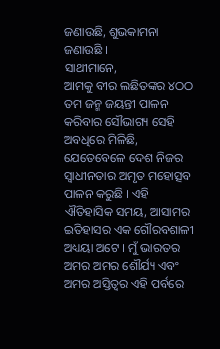ଜଣାଉଛି, ଶୁଭକାମନା ଜଣାଉଛି ।
ସାଥୀମାନେ,
ଆମକୁ ବୀର ଲଛିତଙ୍କର ୪ଠଠ ତମ ଜନ୍ମ ଜୟନ୍ତୀ ପାଳନ କରିବାର ସୌଭାଗ୍ୟ ସେହି ଅବଧିରେ ମିଳିଛି, ଯେତେବେଳେ ଦେଶ ନିଜର ସ୍ୱାଧୀନତାର ଅମୃତ ମହୋତ୍ସବ ପାଳନ କରୁଛି । ଏହି ଐତିହାସିକ ସମୟ, ଆସାମର ଇତିହାସର ଏକ ଗୌରବଶାଳୀ ଅଧ୍ୟୟା ଅଟେ । ମୁଁ ଭାରତର ଅମର ଅମର ଶୌର୍ଯ୍ୟ ଏବଂ ଅମର ଅସ୍ତିତ୍ୱର ଏହି ପର୍ବରେ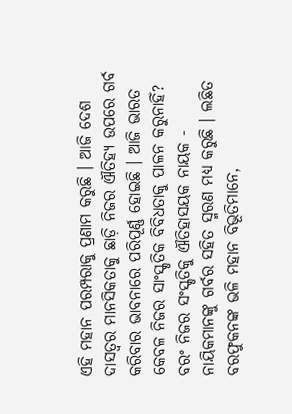ଏହି ମହାନ ପରମ୍ପରାକୁ ପ୍ରଣାମ କରୁଛି । ଆଜି ଦେଶ ଦାସତ୍ୱର ମାନସିକତାକୁ ଛାଡ଼ି ନିଜର ଐତିହ୍ୟ ଉପରେ ଗର୍ବ କରିବାର ଭାବନାରେ ପରିପୂର୍ଣ୍ଣ ହୋଇଛି । ଆଜି ଭାରତ କେବଳ ନିଜର ସାଂସ୍କୃତିକ ବିବିଧତାକୁ ପାଳନ କରୁନାହିଁ? ବରଂ ନିଜର ସଂସ୍କୃତିକୁ ଐତିହାସୟକ ନାୟକ - ନାୟିକମାନଙ୍କୁ ଗର୍ବର ସହିତ ସ୍ମରଣ ମଧ୍ୟ କରୁଛି । ଲଛିତ ବରଫୁକନଙ୍କ ଭଳି ମହାନ ବିଭୂତିମାନେ,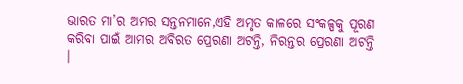ଭାରତ ମା’ର ଅମର ସନ୍ତନମାନେ,ଏହି ଅମୃତ କାଳରେ ସଂକଳ୍ପକୁ ପୂରଣ କରିବା ପାଇଁ ଆମର ଅବିରତ ପ୍ରେରଣା ଅଟନ୍ତି, ନିରନ୍ତର ପ୍ରେରଣା ଅଟନ୍ତି ।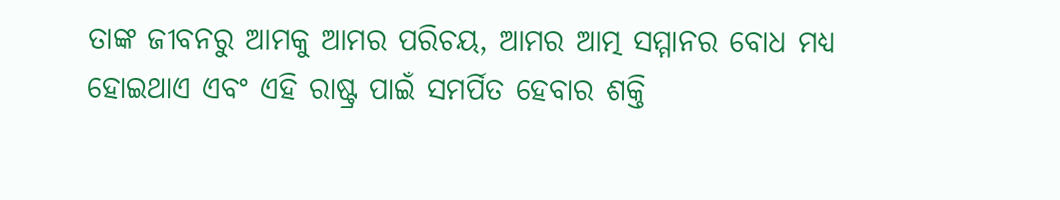ତାଙ୍କ ଜୀବନରୁ ଆମକୁ ଆମର ପରିଚୟ, ଆମର ଆତ୍ମ ସମ୍ମାନର ବୋଧ ମଧ୍ୟ ହୋଇଥାଏ ଏବଂ ଏହି ରାଷ୍ଟ୍ର ପାଇଁ ସମର୍ପିତ ହେବାର ଶକ୍ତି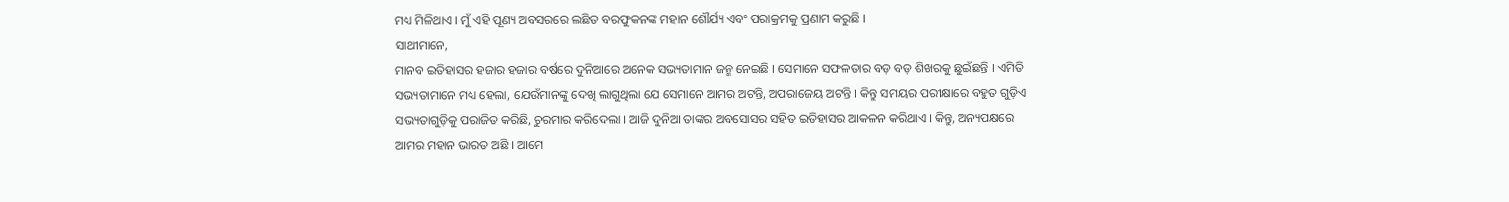ମଧ୍ୟ ମିଳିଥାଏ । ମୁଁ ଏହି ପୂଣ୍ୟ ଅବସରରେ ଲଛିତ ବରଫୁକନଙ୍କ ମହାନ ଶୌର୍ଯ୍ୟ ଏବଂ ପରାକ୍ରମକୁ ପ୍ରଣାମ କରୁଛି ।
ସାଥୀମାନେ,
ମାନବ ଇତିହାସର ହଜାର ହଜାର ବର୍ଷରେ ଦୁନିଆରେ ଅନେକ ସଭ୍ୟତାମାନ ଜନ୍ମ ନେଇଛି । ସେମାନେ ସଫଳତାର ବଡ଼ ବଡ଼ ଶିଖରକୁ ଛୁଇଁଛନ୍ତି । ଏମିତି ସଭ୍ୟତାମାନେ ମଧ୍ୟ ହେଲା, ଯେଉଁମାନଙ୍କୁ ଦେଖି ଲାଗୁଥିଲା ଯେ ସେମାନେ ଆମର ଅଟନ୍ତି, ଅପରାଜେୟ ଅଟନ୍ତି । କିନ୍ତୁ ସମୟର ପରୀକ୍ଷାରେ ବହୁତ ଗୁଡ଼ିଏ ସଭ୍ୟତାଗୁଡ଼ିକୁ ପରାଜିତ କରିଛି, ଚୁରମାର କରିଦେଲା । ଆଜି ଦୁନିଆ ତାଙ୍କର ଅବସୋସର ସହିତ ଇତିହାସର ଆକଳନ କରିଥାଏ । କିନ୍ତୁ, ଅନ୍ୟପକ୍ଷରେ ଆମର ମହାନ ଭାରତ ଅଛି । ଆମେ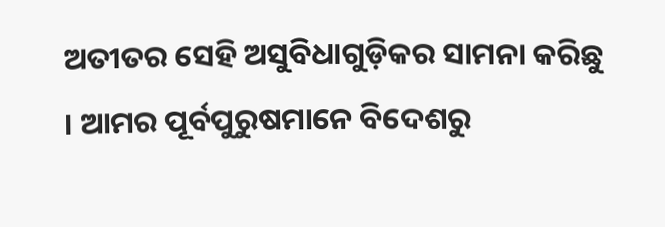ଅତୀତର ସେହି ଅସୁବିଧାଗୁଡ଼ିକର ସାମନା କରିଛୁ । ଆମର ପୂର୍ବପୁରୁଷମାନେ ବିଦେଶରୁ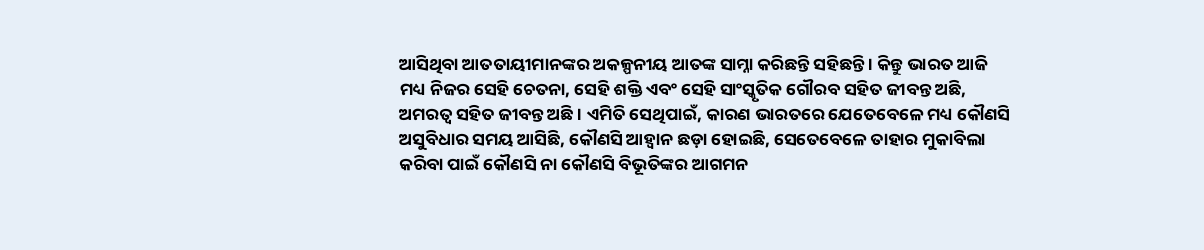ଆସିଥିବା ଆତତାୟୀମାନଙ୍କର ଅକଳ୍ପନୀୟ ଆତଙ୍କ ସାମ୍ନା କରିଛନ୍ତି ସହିଛନ୍ତି । କିନ୍ତୁ ଭାରତ ଆଜି ମଧ୍ୟ ନିଜର ସେହି ଚେତନା, ସେହି ଶକ୍ତି ଏବଂ ସେହି ସାଂସ୍କୃତିକ ଗୌରବ ସହିତ ଜୀବନ୍ତ ଅଛି, ଅମରତ୍ୱ ସହିତ ଜୀବନ୍ତ ଅଛି । ଏମିତି ସେଥିପାଇଁ, କାରଣ ଭାରତରେ ଯେତେବେଳେ ମଧ୍ୟ କୌଣସି ଅସୁବିଧାର ସମୟ ଆସିଛି, କୌଣସି ଆହ୍ୱାନ ଛଡ଼ା ହୋଇଛି, ସେତେବେଳେ ତାହାର ମୁକାବିଲା କରିବା ପାଇଁ କୌଣସି ନା କୌଣସି ବିଭୂତିଙ୍କର ଆଗମନ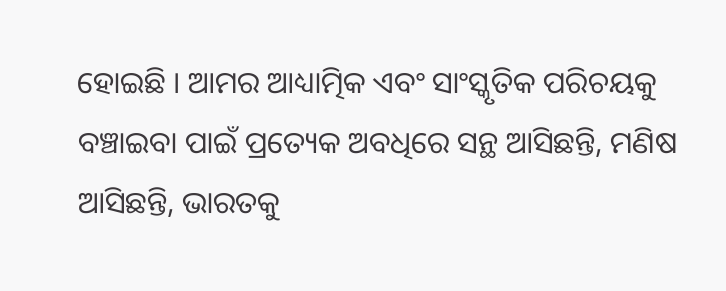ହୋଇଛି । ଆମର ଆଧ୍ୟାତ୍ମିକ ଏବଂ ସାଂସ୍କୃତିକ ପରିଚୟକୁ ବଞ୍ଚାଇବା ପାଇଁ ପ୍ରତ୍ୟେକ ଅବଧିରେ ସନ୍ଥ ଆସିଛନ୍ତି, ମଣିଷ ଆସିଛନ୍ତି, ଭାରତକୁ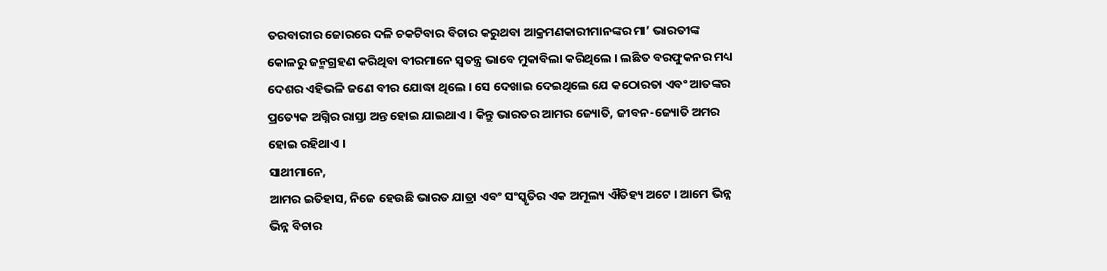ତରବାରୀର ଜୋରରେ ଦଳି ଚକଟିବାର ବିଚାର କରୁଥବା ଆକ୍ରମଣକାରୀମାନଙ୍କର ମା’ ଭାରତୀଙ୍କ କୋଳରୁ ଜନ୍ମଗ୍ରହଣ କରିଥିବା ବୀରମାନେ ସ୍ୱତନ୍ତ୍ର ଭାବେ ମୁକାବିଲା କରିଥିଲେ । ଲଛିତ ବରଫୁକନର ମଧ୍ୟ ଦେଶର ଏହିଭଳି ଜଣେ ବୀର ଯୋଦ୍ଧା ଥିଲେ । ସେ ଦେଖାଇ ଦେଇଥିଲେ ଯେ କଠୋରତା ଏବଂ ଆତଙ୍କର ପ୍ରତ୍ୟେକ ଅଗ୍ନିର ରାସ୍ତା ଅନ୍ତ ହୋଇ ଯାଇଥାଏ । କିନ୍ତୁ ଭାରତର ଆମର ଜ୍ୟୋତି, ଜୀବନ-ଜ୍ୟୋତି ଅମର ହୋଇ ରହିଥାଏ ।
ସାଥୀମାନେ,
ଆମର ଇତିହାସ, ନିଜେ ହେଉଛି ଭାରତ ଯାତ୍ରା ଏବଂ ସଂସ୍କୃତିର ଏକ ଅମୂଲ୍ୟ ଐତିହ୍ୟ ଅଟେ । ଆମେ ଭିନ୍ନ ଭିନ୍ନ ବିଚାର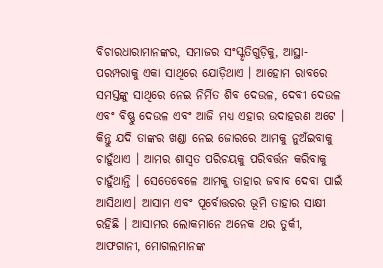ବିଚାରଧାରାମାନଙ୍କର, ସମାଜର ସଂସ୍କୃତିଗୁଡ଼ିକୁ, ଆସ୍ଥା-ପରମ୍ପରାକୁ ଏକା ସାଥିରେ ଯୋଡ଼ିଥାଏ । ଆହୋମ ରାବରେ ସମସ୍ତଙ୍କୁ ସାଥିରେ ନେଇ ନିର୍ମିତ ଶିବ ଦେଉଳ, ଦେବୀ ଦେଉଳ ଏବଂ ବିଷ୍ଣୁ ଦେଉଳ ଏବଂ ଆଜି ମଧ୍ୟ ଏହାର ଉଦାହରଣ ଅଟେ । କିନ୍ତୁ ଯଦି ତାଙ୍କର ଖଣ୍ଡା ନେଇ ଜୋରରେ ଆମକୁ ନୁଅଁଇବାକୁ ଚାହୁଁଥାଏ । ଆମର ଶାସ୍ୱତ ପରିଚୟକୁ ପରିବର୍ତ୍ତନ କରିବାକୁ ଚାହୁଁଥାନ୍ତି । ସେତେବେଳେ ଆମକୁ ତାହାର ଜବାବ ଦେବା ପାଇଁ ଆସିଥାଏ। ଆସାମ ଏବଂ ପୂର୍ବୋତ୍ତରର ଭୂମି ତାହାର ସାକ୍ଷୀ ରହିଛି । ଆସାମର ଲୋକମାନେ ଅନେକ ଥର ତୁର୍କୀ, ଆଫଗାନୀ, ମୋଗଲମାନଙ୍କ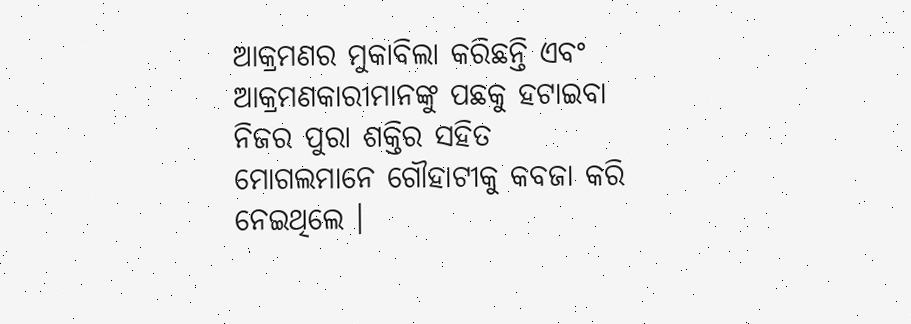ଆକ୍ରମଣର ମୁକାବିଲା କରିଛନ୍ତି ଏବଂ ଆକ୍ରମଣକାରୀମାନଙ୍କୁ ପଛକୁ ହଟାଇବା ନିଜର ପୁରା ଶକ୍ତିର ସହିତ ମୋଗଲମାନେ ଗୌହାଟୀକୁ କବଜା କରି ନେଇଥିଲେ ।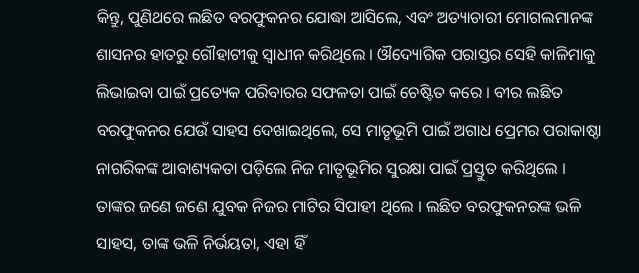କିନ୍ତୁ, ପୁଣିଥରେ ଲଛିତ ବରଫୁକନର ଯୋଦ୍ଧା ଆସିଲେ, ଏବଂ ଅତ୍ୟାଚାରୀ ମୋଗଲମାନଙ୍କ ଶାସନର ହାତରୁ ଗୌହାଟୀକୁ ସ୍ୱାଧୀନ କରିଥିଲେ । ଔଦ୍ୟୋଗିକ ପରାସ୍ତର ସେହି କାଳିମାକୁ ଲିଭାଇବା ପାଇଁ ପ୍ରତ୍ୟେକ ପରିବାରର ସଫଳତା ପାଇଁ ଚେଷ୍ଟିତ କରେ । ବୀର ଲଛିତ ବରଫୁକନର ଯେଉଁ ସାହସ ଦେଖାଇଥିଲେ, ସେ ମାତୃଭୂମି ପାଇଁ ଅଗାଧ ପ୍ରେମର ପରାକାଷ୍ଠା ନାଗରିକଙ୍କ ଆବାଶ୍ୟକତା ପଡ଼ିଲେ ନିଜ ମାତୃଭୂମିର ସୁରକ୍ଷା ପାଇଁ ପ୍ରସ୍ତୁତ କରିଥିଲେ । ତାଙ୍କର ଜଣେ ଜଣେ ଯୁବକ ନିଜର ମାଟିର ସିପାହୀ ଥିଲେ । ଲଛିତ ବରଫୁକନରଙ୍କ ଭଳି ସାହସ, ତାଙ୍କ ଭଳି ନିର୍ଭୟତା, ଏହା ହିଁ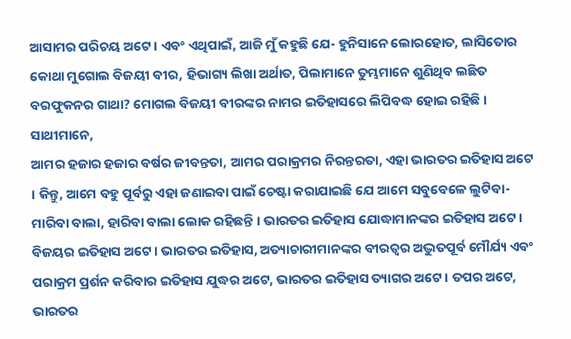ଆସାମର ପରିଚୟ ଅଟେ । ଏବଂ ଏଥିପାଇଁ, ଆଜି ମୁଁ କହୁଛି ଯେ- ହୁନିସାନେ ଲୋରହୋତ, ଲାସିତୋର କୋଥା ମୁଗୋଲ ବିଜୟୀ ବୀର, ହିଭାଗ୍ୟ ଲିଖା ଅର୍ଥାତ, ପିଲାମାନେ ତୁମ୍ଭମାନେ ଶୁଣିଥିବ ଲଛିତ ବରଫୁକନର ଗାଥା? ମୋଗଲ ବିଜୟୀ ବୀରଙ୍କର ନାମର ଇତିହାସରେ ଲିପିବଦ୍ଧ ହୋଇ ରହିଛି ।
ସାଥୀମାନେ,
ଆମର ହଜାର ହଜାର ବର୍ଷର ଜୀବନ୍ତତା, ଆମର ପରାକ୍ରମର ନିରନ୍ତରତା, ଏହା ଭାରତର ଇତିହାସ ଅଟେ । କିନ୍ତୁ, ଆମେ ବହୁ ପୂର୍ବରୁ ଏହା ଜଣାଇବା ପାଇଁ ଚେଷ୍ଟା କରାଯାଇଛି ଯେ ଆମେ ସବୁବେଳେ ଲୁଟିବା-ମାରିବା ବାଲା, ହାରିବା ବାଲା ଲୋକ ରହିଛନ୍ତି । ଭାରତର ଇତିହାସ ଯୋଦ୍ଧାମାନଙ୍କର ଇତିହାସ ଅଟେ । ବିଜୟର ଇତିହାସ ଅଟେ। ଭାରତର ଇତିହାସ, ଅତ୍ୟାଚାରୀମାନଙ୍କର ବୀରତ୍ୱର ଅଦ୍ଭୁତପୂର୍ବ ମୌର୍ଯ୍ୟ ଏବଂ ପରାକ୍ରମ ପ୍ରର୍ଶନ କରିବାର ଇତିହାସ ଯୁଦ୍ଧର ଅଟେ, ଭାରତର ଇତିହାସ ତ୍ୟାଗର ଅଟେ । ତପର ଅଟେ, ଭାରତର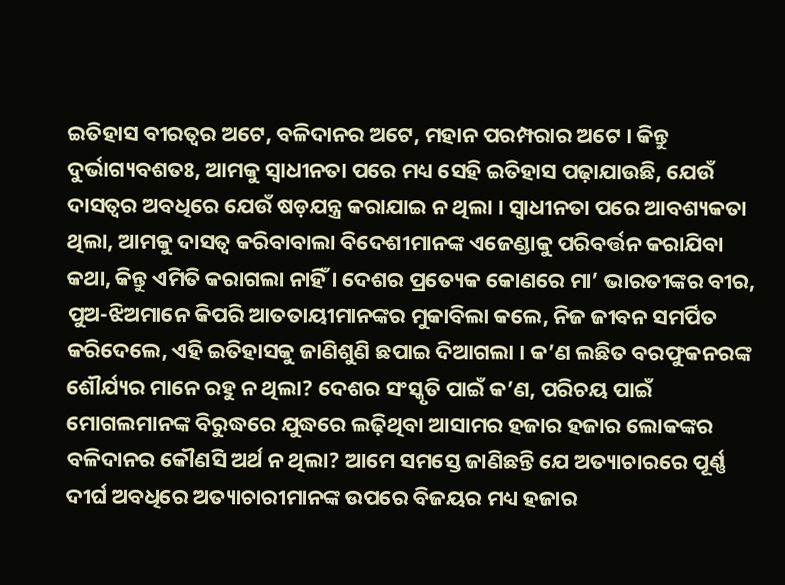ଇତିହାସ ବୀରତ୍ୱର ଅଟେ, ବଳିଦାନର ଅଟେ, ମହାନ ପରମ୍ପରାର ଅଟେ । କିନ୍ତୁ ଦୁର୍ଭାଗ୍ୟବଶତଃ, ଆମକୁ ସ୍ୱାଧୀନତା ପରେ ମଧ୍ୟ ସେହି ଇତିହାସ ପଢ଼ାଯାଉଛି, ଯେଉଁ ଦାସତ୍ୱର ଅବଧିରେ ଯେଉଁ ଷଡ଼ଯନ୍ତ୍ର କରାଯାଇ ନ ଥିଲା । ସ୍ୱାଧୀନତା ପରେ ଆବଶ୍ୟକତା ଥିଲା, ଆମକୁ ଦାସତ୍ୱ କରିବାବାଲା ବିଦେଶୀମାନଙ୍କ ଏଜେଣ୍ଡାକୁ ପରିବର୍ତ୍ତନ କରାଯିବା କଥା, କିନ୍ତୁ ଏମିତି କରାଗଲା ନାହିଁ । ଦେଶର ପ୍ରତ୍ୟେକ କୋଣରେ ମା’ ଭାରତୀଙ୍କର ବୀର, ପୁଅ-ଝିଅମାନେ କିପରି ଆତତାୟୀମାନଙ୍କର ମୁକାବିଲା କଲେ, ନିଜ ଜୀବନ ସମର୍ପିତ କରିଦେଲେ, ଏହି ଇତିହାସକୁ ଜାଣିଶୁଣି ଛପାଇ ଦିଆଗଲା । କ’ଣ ଲଛିତ ବରଫୁକନରଙ୍କ ଶୌର୍ଯ୍ୟର ମାନେ ରହୁ ନ ଥିଲା? ଦେଶର ସଂସ୍କୃତି ପାଇଁ କ’ଣ, ପରିଚୟ ପାଇଁ ମୋଗଲମାନଙ୍କ ବିରୁଦ୍ଧରେ ଯୁଦ୍ଧରେ ଲଢ଼ିଥିବା ଆସାମର ହଜାର ହଜାର ଲୋକଙ୍କର ବଳିଦାନର କୌଣସି ଅର୍ଥ ନ ଥିଲା? ଆମେ ସମସ୍ତେ ଜାଣିଛନ୍ତି ଯେ ଅତ୍ୟାଚାରରେ ପୂର୍ଣ୍ଣ ଦୀର୍ଘ ଅବଧିରେ ଅତ୍ୟାଚାରୀମାନଙ୍କ ଉପରେ ବିଜୟର ମଧ୍ୟ ହଜାର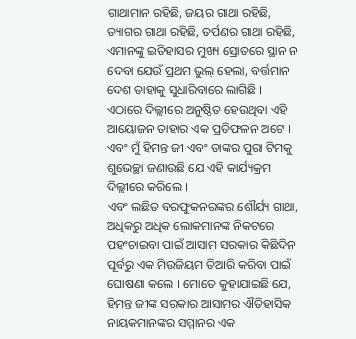ଗାଥାମାନ ରହିଛି, ଜୟର ଗାଥା ରହିଛି, ତ୍ୟାଗର ଗାଥା ରହିଛି, ତର୍ପଣର ଗାଥା ରହିଛି, ଏମାନଙ୍କୁ ଇତିହାସର ମୁଖ୍ୟ ସ୍ରୋତରେ ସ୍ଥାନ ନ ଦେବା ଯେଉଁ ପ୍ରଥମ ଭୁଲ୍ ହେଲା, ବର୍ତ୍ତମାନ ଦେଶ ତାହାକୁ ସୁଧାରିବାରେ ଲାଗିଛି । ଏଠାରେ ଦିଲ୍ଲୀରେ ଅନୁଷ୍ଠିତ ହେଉଥିବା ଏହି ଆୟୋଜନ ତାହାର ଏକ ପ୍ରତିଫଳନ ଅଟେ । ଏବଂ ମୁଁ ହିମନ୍ତ ଜୀ ଏବଂ ତାଙ୍କର ପୁରା ଟିମକୁ ଶୁଭେଚ୍ଛା ଜଣାଉଛି ଯେ ଏହି କାର୍ଯ୍ୟକ୍ରମ ଦିଲ୍ଲୀରେ କରିଲେ ।
ଏବଂ ଲଛିତ ବରଫୁକନରଙ୍କର ଶୌର୍ଯ୍ୟ ଗାଥା, ଅଧିକରୁ ଅଧିକ ଲୋକମାନଙ୍କ ନିକଟରେ ପହଂଚାଇବା ପାଇଁ ଆସାମ ସରକାର କିଛିଦିନ ପୂର୍ବରୁ ଏକ ମିଉଜିୟମ ତିଆରି କରିବା ପାଇଁ ଘୋଷଣା କଲେ । ମୋତେ କୁହାଯାଇଛି ଯେ, ହିମନ୍ତ ଜୀଙ୍କ ସରକାର ଆସାମର ଐତିହାସିକ ନାୟକମାନଙ୍କର ସମ୍ମାନର ଏକ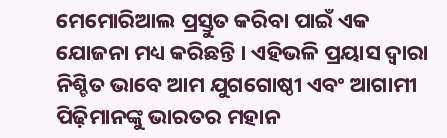ମେମୋରିଆଲ ପ୍ରସ୍ତୁତ କରିବା ପାଇଁ ଏକ ଯୋଜନା ମଧ୍ୟ କରିଛନ୍ତି । ଏହିଭଳି ପ୍ରୟାସ ଦ୍ୱାରା ନିଶ୍ଚିତ ଭାବେ ଆମ ଯୁଗଗୋଷ୍ଠୀ ଏବଂ ଆଗାମୀ ପିଢ଼ିମାନଙ୍କୁ ଭାରତର ମହାନ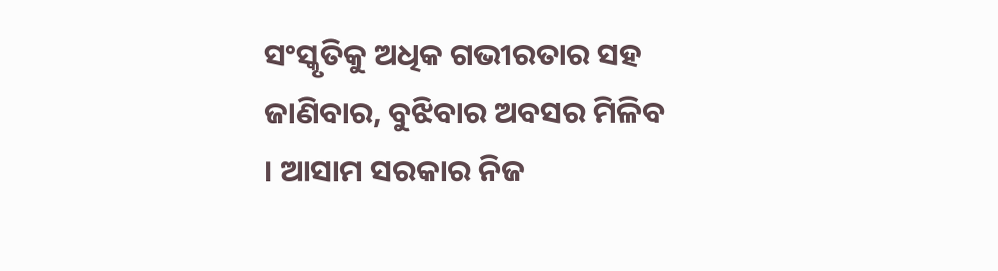ସଂସ୍କୃତିକୁ ଅଧିକ ଗଭୀରତାର ସହ ଜାଣିବାର, ବୁଝିବାର ଅବସର ମିଳିବ । ଆସାମ ସରକାର ନିଜ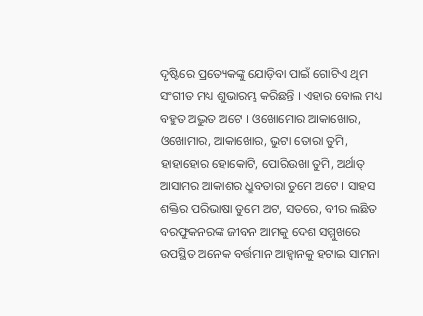ଦୃଷ୍ଟିରେ ପ୍ରତ୍ୟେକଙ୍କୁ ଯୋଡ଼ିବା ପାଇଁ ଗୋଟିଏ ଥିମ ସଂଗୀତ ମଧ୍ୟ ଶୁଭାରମ୍ଭ କରିଛନ୍ତି । ଏହାର ବୋଲ ମଧ୍ୟ ବହୁତ ଅଦ୍ଭୁତ ଅଟେ । ଓଖୋମୋର ଆକାଖୋର, ଓଖୋମାର, ଆକାଖୋର, ଭୁଟା ତୋରା ତୁମି, ହାହାହୋର ହୋକୋଟି, ପୋରିଉଖା ତୁମି, ଅର୍ଥାତ୍ ଆସାମର ଆକାଶର ଧ୍ରୁବତାରା ତୁମେ ଅଟେ । ସାହସ ଶକ୍ତିର ପରିଭାଷା ତୁମେ ଅଟ, ସତରେ, ବୀର ଲଛିତ ବରଫୁକନରଙ୍କ ଜୀବନ ଆମକୁ ଦେଶ ସମ୍ମୁଖରେ ଉପସ୍ଥିତ ଅନେକ ବର୍ତ୍ତମାନ ଆହ୍ୱାନକୁ ହଟାଇ ସାମନା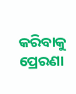କରିବାକୁ ପ୍ରେରଣା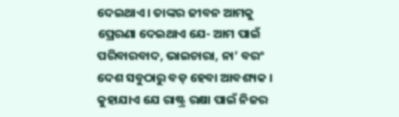ଦେଇଥାଏ । ତାଙ୍କର ଜୀବନ ଆମକୁ ପ୍ରେରଣା ଦେଇଥାଏ ଯେ- ଆମ ପାଇଁ ପରିବାରବାଦ, ଭାଇଚାରା, ନା’ ବରଂ ଦେଶ ସବୁଠାରୁ ବଡ଼ ହେବା ଆବଶ୍ୟକ ।
କୁହାଯାଏ ଯେ ରାଷ୍ଟ୍ର ରକ୍ଷା ପାଇଁ ନିଜର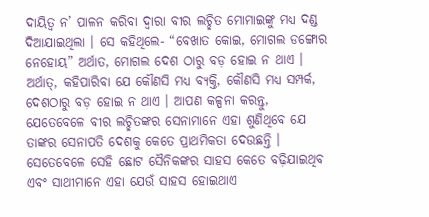ଦାୟିତ୍ୱ ନ’ ପାଳନ କରିବା ଦ୍ୱାରା ବୀର ଲଚ୍ଛିତ ମୋମାଇଙ୍କୁ ମଧ୍ୟ ଦଣ୍ଡ ଦିଆଯାଇଥିଲା । ସେ କହିଥିଲେ- “ବେଖାତ କୋଇ, ମୋଗଲ ଡଙ୍ଗୋର ନେହୋୟ” ଅର୍ଥାତ, ମୋଗଲ ଦେଶ ଠାରୁ ବଡ଼ ହୋଇ ନ ଥାଏ । ଅର୍ଥାତ୍, କହିପାରିବା ଯେ କୌଣସି ମଧ୍ୟ ବ୍ୟକ୍ତି, କୌଣସି ମଧ୍ୟ ସମ୍ପର୍କ, ଦେଶଠାରୁ ବଡ଼ ହୋଇ ନ ଥାଏ । ଆପଣ କଳ୍ପନା କରନ୍ତୁ, ଯେତେବେଳେ ବୀର ଲଚ୍ଛିତଙ୍କର ସେନାମାନେ ଏହା ଶୁଣିଥିବେ ଯେ ତାଙ୍କର ସେନାପତି ଦେଶକୁ କେତେ ପ୍ରାଥମିକତା ଦେଉଛନ୍ତି । ସେତେବେଳେ ସେହି ଛୋଟ ସୈନିକଙ୍କର ସାହସ କେତେ ବଢ଼ିଯାଇଥିବ ଏବଂ ସାଥୀମାନେ ଏହା ଯେଉଁ ସାହସ ହୋଇଥାଏ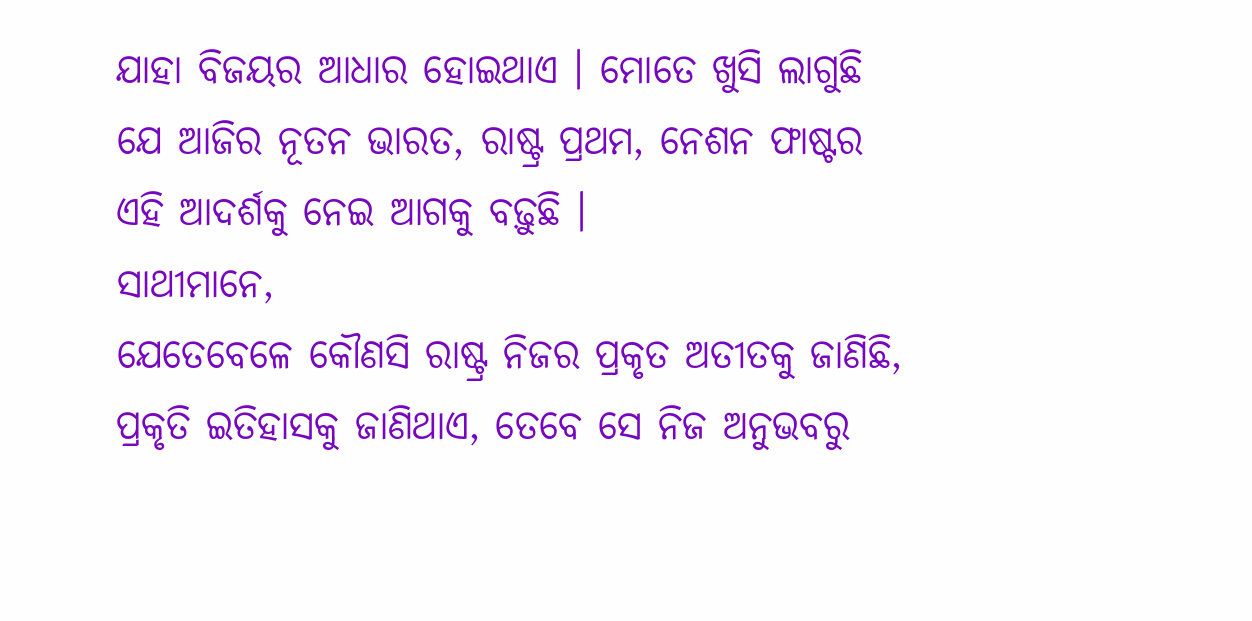ଯାହା ବିଜୟର ଆଧାର ହୋଇଥାଏ । ମୋତେ ଖୁସି ଲାଗୁଛି ଯେ ଆଜିର ନୂତନ ଭାରତ, ରାଷ୍ଟ୍ର ପ୍ରଥମ, ନେଶନ ଫାଷ୍ଟର ଏହି ଆଦର୍ଶକୁ ନେଇ ଆଗକୁ ବଢ଼ୁଛି ।
ସାଥୀମାନେ,
ଯେତେବେଳେ କୌଣସି ରାଷ୍ଟ୍ର ନିଜର ପ୍ରକୃତ ଅତୀତକୁ ଜାଣିଛି, ପ୍ରକୃତି ଇତିହାସକୁ ଜାଣିଥାଏ, ତେବେ ସେ ନିଜ ଅନୁଭବରୁ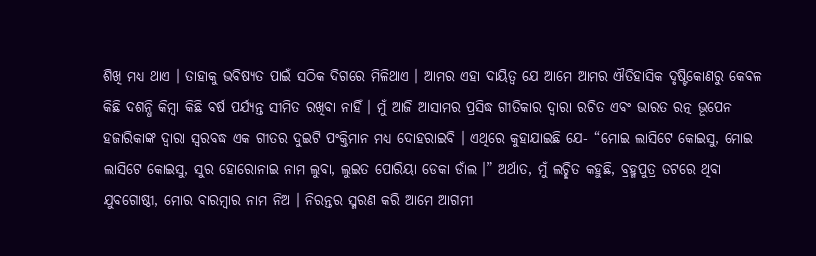ଶିଖି ମଧ୍ୟ ଥାଏ । ତାହାକୁ ଭବିଷ୍ୟତ ପାଇଁ ସଠିକ ଦିଗରେ ମିଳିଥାଏ । ଆମର ଏହା ଦାୟିତ୍ୱ ଯେ ଆମେ ଆମର ଐତିହାସିକ ଦୃଷ୍ଟିକୋଣରୁ କେବଳ କିଛି ଦଶନ୍ଧି କିମ୍ବା କିଛି ବର୍ଷ ପର୍ଯ୍ୟନ୍ତ ସୀମିତ ରଖିବା ନାହିଁ । ମୁଁ ଆଜି ଆସାମର ପ୍ରସିଦ୍ଧ ଗୀତିକାର ଦ୍ୱାରା ରଚିତ ଏବଂ ଭାରତ ରତ୍ନ ଭୂପେନ ହଜାରିକାଙ୍କ ଦ୍ୱାରା ସ୍ୱରବଦ୍ଧ ଏକ ଗୀତର ଦୁଇଟି ପଂକ୍ତିମାନ ମଧ୍ୟ ଦୋହରାଇବି । ଏଥିରେ କୁହାଯାଇଛି ଯେ- “ମୋଇ ଲାସିଟେ କୋଇସୁ, ମୋଇ ଲାସିଟେ କୋଇସୁ, ସୁର ହୋରୋନାଇ ନାମ ଲୁବା, ଲୁଇତ ପୋରିୟା ଡେକା ଡାଁଲ ।” ଅର୍ଥାତ, ମୁଁ ଲଚ୍ଛିତ କହୁଛି, ବ୍ରହ୍ମପୁତ୍ର ତଟରେ ଥିବା ଯୁବଗୋଷ୍ଠୀ, ମୋର ବାରମ୍ବାର ନାମ ନିଅ । ନିରନ୍ତର ସ୍ମରଣ କରି ଆମେ ଆଗମୀ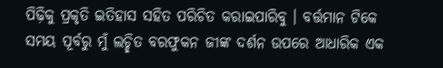ପିଢ଼ିକୁ ପ୍ରକୃତି ଇତିହାସ ସହିତ ପରିଚିତ କରାଇପାରିବୁ । ବର୍ତ୍ତମାନ ଟିକେ ସମୟ ପୂର୍ବରୁ ମୁଁ ଲଚ୍ଛିତ ବରଫୁକନ ଜୀଙ୍କ ଦର୍ଶନ ଉପରେ ଆଧାରିକ ଏକ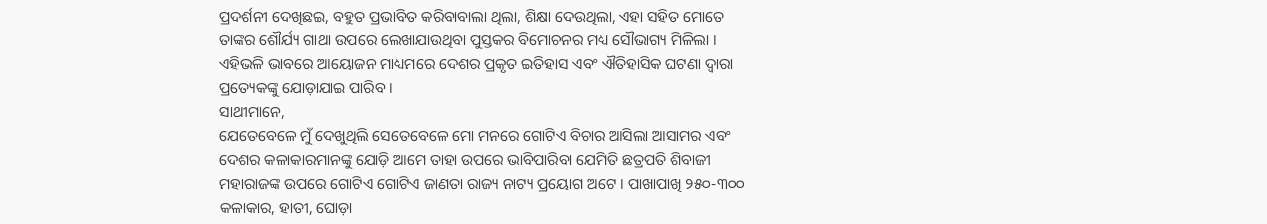ପ୍ରଦର୍ଶନୀ ଦେଖିଛଇ, ବହୁତ ପ୍ରଭାବିତ କରିବାବାଲା ଥିଲା, ଶିକ୍ଷା ଦେଉଥିଲା, ଏହା ସହିତ ମୋତେ ତାଙ୍କର ଶୌର୍ଯ୍ୟ ଗାଥା ଉପରେ ଲେଖାଯାଉଥିବା ପୁସ୍ତକର ବିମୋଚନର ମଧ୍ୟ ସୌଭାଗ୍ୟ ମିଳିଲା । ଏହିଭଳି ଭାବରେ ଆୟୋଜନ ମାଧ୍ୟମରେ ଦେଶର ପ୍ରକୃତ ଇତିହାସ ଏବଂ ଐତିହାସିକ ଘଟଣା ଦ୍ୱାରା ପ୍ରତ୍ୟେକଙ୍କୁ ଯୋଡ଼ାଯାଇ ପାରିବ ।
ସାଥୀମାନେ,
ଯେତେବେଳେ ମୁଁ ଦେଖୁଥିଲି ସେତେବେଳେ ମୋ ମନରେ ଗୋଟିଏ ବିଚାର ଆସିଲା ଆସାମର ଏବଂ ଦେଶର କଳାକାରମାନଙ୍କୁ ଯୋଡ଼ି ଆମେ ତାହା ଉପରେ ଭାବିପାରିବା ଯେମିତି ଛତ୍ରପତି ଶିବାଜୀ ମହାରାଜଙ୍କ ଉପରେ ଗୋଟିଏ ଗୋଟିଏ ଜାଣତା ରାଜ୍ୟ ନାଟ୍ୟ ପ୍ରୟୋଗ ଅଟେ । ପାଖାପାଖି ୨୫୦-୩୦୦ କଳାକାର, ହାତୀ, ଘୋଡ଼ା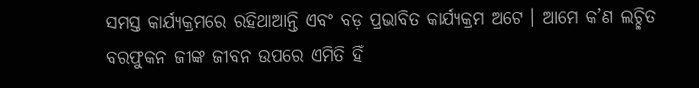ସମସ୍ତ କାର୍ଯ୍ୟକ୍ରମରେ ରହିଥାଆନ୍ତି ଏବଂ ବଡ଼ ପ୍ରଭାବିତ କାର୍ଯ୍ୟକ୍ରମ ଅଟେ । ଆମେ କ’ଣ ଲଚ୍ଛିତ ବରଫୁକନ ଜୀଙ୍କ ଜୀବନ ଉପରେ ଏମିତି ହିଁ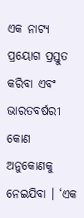ଏକ ନାଟ୍ୟ ପ୍ରୟୋଗ ପ୍ରସ୍ତୁତ କରିବା ଏବଂ ଭାରତବର୍ଷରୀ କୋଣ ଅନୁକୋଣକୁ ନେଇଯିବା । ‘ଏକ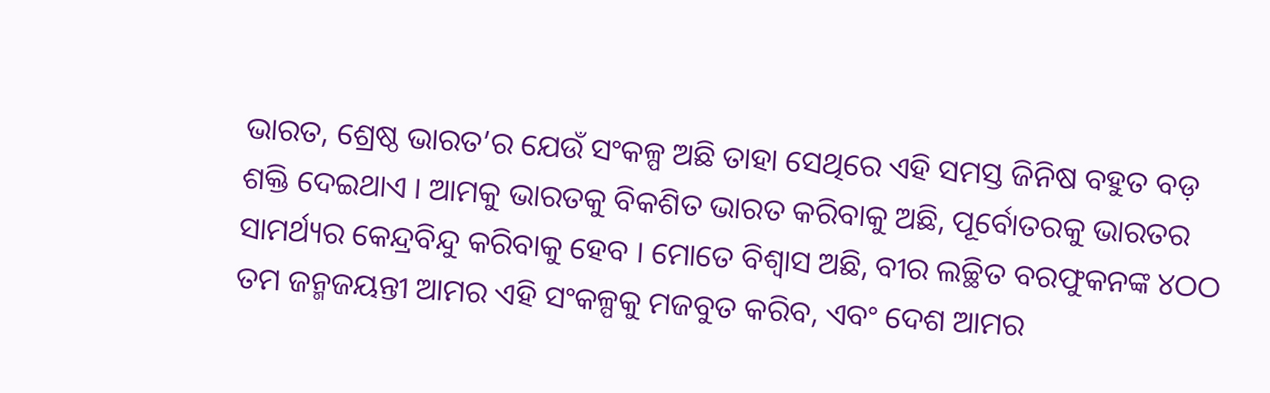ଭାରତ, ଶ୍ରେଷ୍ଠ ଭାରତ’ର ଯେଉଁ ସଂକଳ୍ପ ଅଛି ତାହା ସେଥିରେ ଏହି ସମସ୍ତ ଜିନିଷ ବହୁତ ବଡ଼ ଶକ୍ତି ଦେଇଥାଏ । ଆମକୁ ଭାରତକୁ ବିକଶିତ ଭାରତ କରିବାକୁ ଅଛି, ପୂର୍ବୋତରକୁ ଭାରତର ସାମର୍ଥ୍ୟର କେନ୍ଦ୍ରବିନ୍ଦୁ କରିବାକୁ ହେବ । ମୋତେ ବିଶ୍ୱାସ ଅଛି, ବୀର ଲଚ୍ଛିତ ବରଫୁକନଙ୍କ ୪ଠଠ ତମ ଜନ୍ମଜୟନ୍ତୀ ଆମର ଏହି ସଂକଳ୍ପକୁ ମଜବୁତ କରିବ, ଏବଂ ଦେଶ ଆମର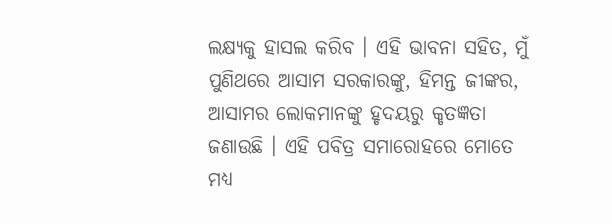ଲକ୍ଷ୍ୟକୁ ହାସଲ କରିବ । ଏହି ଭାବନା ସହିତ, ମୁଁ ପୁଣିଥରେ ଆସାମ ସରକାରଙ୍କୁ, ହିମନ୍ତ ଜୀଙ୍କର, ଆସାମର ଲୋକମାନଙ୍କୁ ହୃଦୟରୁ କୃତଜ୍ଞତା ଜଣାଉଛି । ଏହି ପବିତ୍ର ସମାରୋହରେ ମୋତେ ମଧ୍ୟ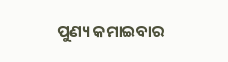ପୁଣ୍ୟ କମାଇବାର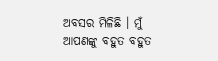ଅବସର ମିଳିଛି । ମୁଁ ଆପଣଙ୍କୁ ବହୁତ ବହୁତ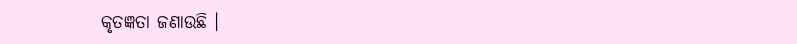କୃତଜ୍ଞତା ଜଣାଉଛି ।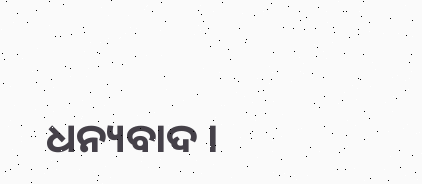ଧନ୍ୟବାଦ ।